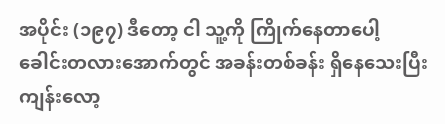အပိုင်း (၁၉၇) ဒီတော့ ငါ သူ့ကို ကြိုက်နေတာပေါ့
ခေါင်းတလားအောက်တွင် အခန်းတစ်ခန်း ရှိနေသေးပြီး ကျန်းလော့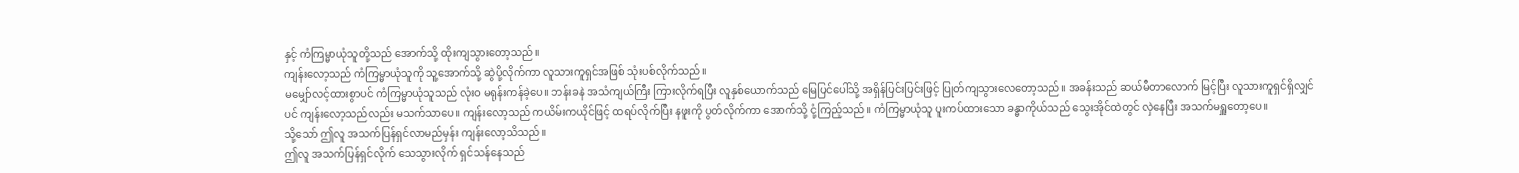နှင့် ကံကြမ္မာယုံသူတို့သည် အောက်သို့ ထိုးကျသွားတော့သည်။
ကျန်းလော့သည် ကံကြမ္မာယုံသူကို သူ့အောက်သို့ ဆွဲပို့လိုက်ကာ လူသားကူရှင်အဖြစ် သုံးပစ်လိုက်သည်။
မမျှော်လင့်ထားစွာပင် ကံကြမ္မာယုံသူသည် လုံးဝ မရုန်းကန်ခဲ့ပေ။ ဘန်းခနဲ အသံကျယ်ကြီး ကြားလိုက်ရပြီး လူနှစ်ယောက်သည် မြေပြင်ပေါ်သို့ အရှိန်ပြင်းပြင်းဖြင့် ပြုတ်ကျသွားလေတော့သည်။ အခန်းသည် ဆယ်မီတာလောက် မြင့်ပြီး လူသားကူရှင်ရှိလျှင်ပင် ကျန်းလော့သည်လည်း မသက်သာပေ။ ကျန်းလော့သည် ကယိမ်းကယိုင်ဖြင့် ထရပ်လိုက်ပြီး နဖူးကို ပွတ်လိုက်ကာ အောက်သို့ ငုံ့ကြည့်သည်။ ကံကြမ္မာယုံသူ ပူးကပ်ထားသော ခန္ဓာကိုယ်သည် သွေးအိုင်ထဲတွင် လှဲနေပြီး အသက်မရှူတော့ပေ။
သို့သော် ဤလူ အသက်ပြန်ရှင်လာမည်မှန်း ကျန်းလော့သိသည်။
ဤလူ အသက်ပြန်ရှင်လိုက် သေသွားလိုက် ရှင်သန်နေသည်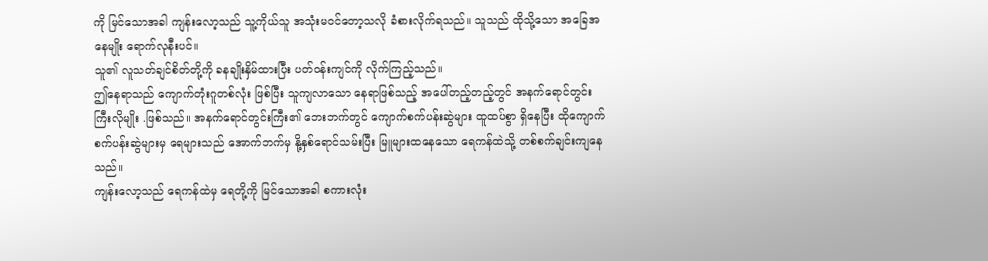ကို မြင်သောအခါ ကျန်းလော့သည် သူ့ကိုယ်သူ အသုံးမဝင်တော့သလို ခံစားလိုက်ရသည်။ သူသည် ထိုသို့သော အခြေအနေမျိုး ရောက်လုနီးပင်။
သူ၏ လူသတ်ချင်စိတ်တို့ကို ခနချိုးနှိမ်ထားပြီး ပတ်ဝန်းကျင်ကို လိုက်ကြည့်သည်။
ဤနေရာသည် ကျောက်တုံးဂူတစ်လုံး ဖြစ်ပြီး သူကျလာသော နေရာဖြစ်သည့် အပေါ်တည့်တည့်တွင် အနက်ရောင်တွင်းကြီးလိုမျိုး .ဖြစ်သည်။ အနက်ရောင်တွင်းကြီး၏ ဘေးဘက်တွင် ကျောက်စက်ပန်းဆွဲများ ထူထပ်စွာ ရှိနေပြီး ထိုကျောက်စက်ပန်းဆွဲများမှ ရေများသည် အောက်ဘက်မှ နို့နှစ်ရောင်သမ်းပြီး မြူများထနေသော ရေကန်ထဲသို့ တစ်စက်ချင်းကျနေသည်။
ကျန်းလော့သည် ရေကန်ထဲမှ ရေတို့ကို မြင်သောအခါ စကားလုံး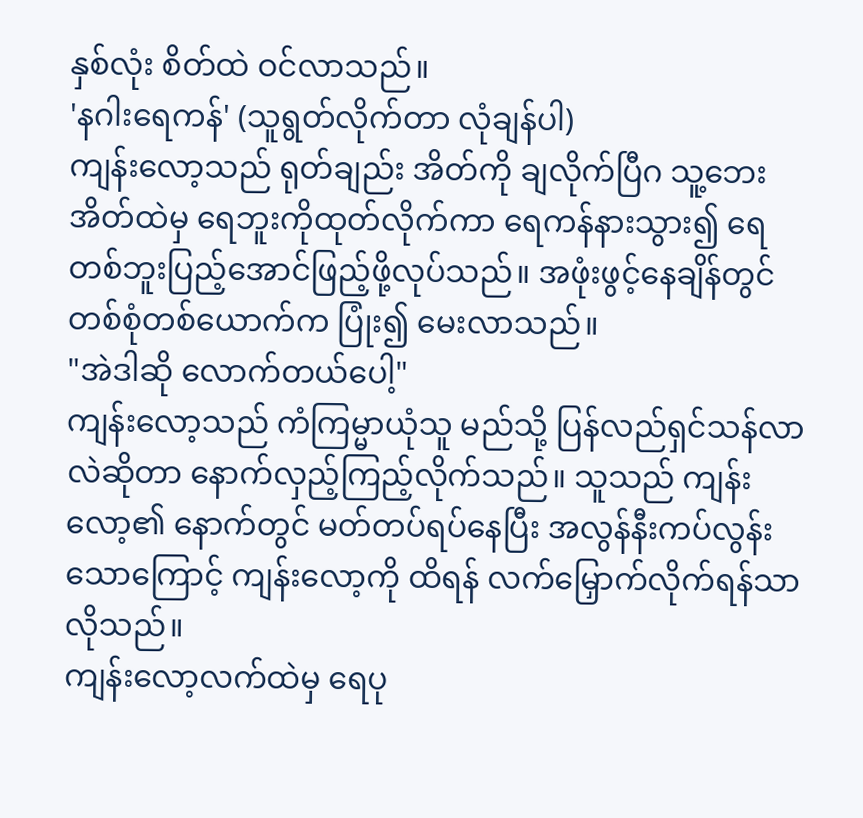နှစ်လုံး စိတ်ထဲ ဝင်လာသည်။
'နဂါးရေကန်' (သူရွတ်လိုက်တာ လုံချန်ပါ)
ကျန်းလော့သည် ရုတ်ချည်း အိတ်ကို ချလိုက်ပြီဂ သူ့ဘေးအိတ်ထဲမှ ရေဘူးကိုထုတ်လိုက်ကာ ရေကန်နားသွား၍ ရေတစ်ဘူးပြည့်အောင်ဖြည့်ဖို့လုပ်သည်။ အဖုံးဖွင့်နေချိန်တွင် တစ်စုံတစ်ယောက်က ပြုံး၍ မေးလာသည်။
"အဲဒါဆို လောက်တယ်ပေါ့"
ကျန်းလော့သည် ကံကြမ္မာယုံသူ မည်သို့ ပြန်လည်ရှင်သန်လာလဲဆိုတာ နောက်လှည့်ကြည့်လိုက်သည်။ သူသည် ကျန်းလော့၏ နောက်တွင် မတ်တပ်ရပ်နေပြီး အလွန်နီးကပ်လွန်းသောကြောင့် ကျန်းလော့ကို ထိရန် လက်မြှောက်လိုက်ရန်သာလိုသည်။
ကျန်းလော့လက်ထဲမှ ရေပု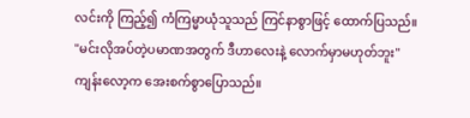လင်းကို ကြည့်၍ ကံကြမ္မာယုံသူသည် ကြင်နာစွာဖြင့် ထောက်ပြသည်။
"မင်းလိုအပ်တဲ့ပမာဏအတွက် ဒီဟာလေးနဲ့ လောက်မှာမဟုတ်ဘူး"
ကျန်းလော့က အေးစက်စွာပြောသည်။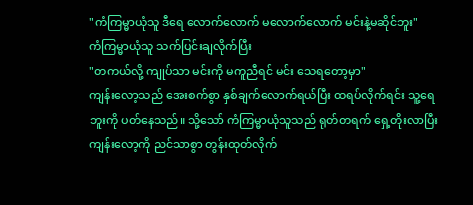"ကံကြမ္မာယုံသူ ဒီရေ လောက်လောက် မလောက်လောက် မင်းနဲ့မဆိုင်ဘူး"
ကံကြမ္မာယုံသူ သက်ပြင်းချလိုက်ပြီး
"တကယ်လို့ ကျုပ်သာ မင်းကို မကူညီရင် မင်း သေရတော့မှာ"
ကျန်းလော့သည် အေးစက်စွာ နှစ်ချက်လောက်ရယ်ပြီး ထရပ်လိုက်ရင်း သူ့ရေဘူးကို ပတ်နေသည်။ သို့သော် ကံကြမ္မာယုံသူသည် ရုတ်တရက် ရှေ့တိုးလာပြီး ကျန်းလော့ကို ညင်သာစွာ တွန်းထုတ်လိုက်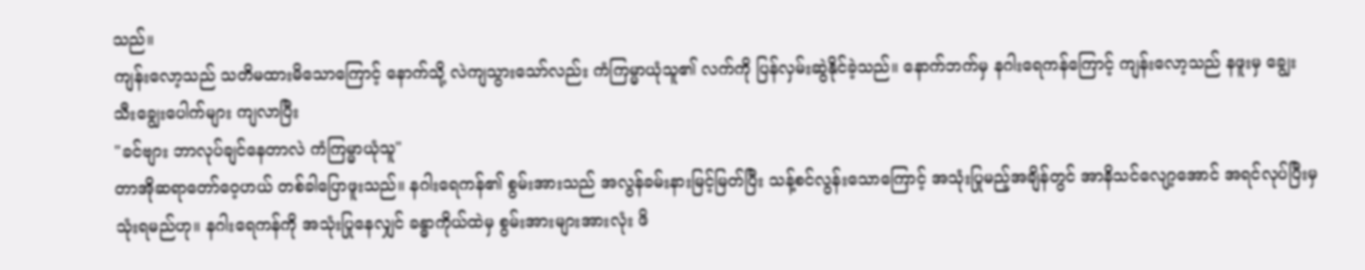သည်။
ကျန်းလော့သည် သတိမထားမိသောကြောင့် နောက်သို့ လဲကျသွားသော်လည်း ကံကြမ္မာယုံသူ၏ လက်ကို ပြန်လှမ်းဆွဲနိုင်ခဲ့သည်။ နောက်ဘက်မှ နဂါးရေကန်ကြောင့် ကျန်းလော့သည် နဖူးမှ ချွေးသီးချွေးပေါက်များ ကျလာပြီး
"ခင်ဗျား ဘာလုပ်ချင်နေတာလဲ ကံကြမ္မာယုံသူ"
တာအိုဆရာတော်ဝေ့ဟယ် တစ်ခါပြောဖူးသည်။ နဂါးရေကန်၏ စွမ်းအားသည် အလွန်ခမ်းနားမြင့်မြတ်ပြီး သန့်စင်လွန်းသောကြောင့် အသုံးပြုမည့်အချိန်တွင် အာနိသင်လျော့အောင် အရင်လုပ်ပြီးမှ သုံးရမည်ဟု။ နဂါးရေကန်ကို အသုံးပြုနေလျှင် ခန္ဓာကိုယ်ထဲမှ စွမ်းအားများအားလုံး ဖိ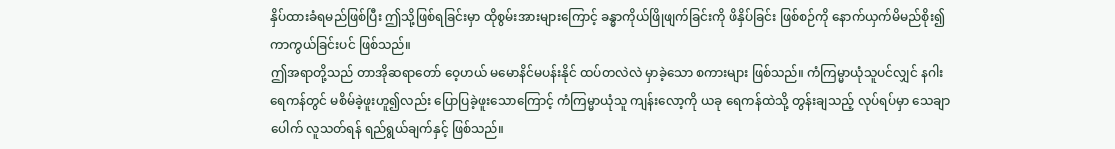နှိပ်ထားခံရမည်ဖြစ်ပြီး ဤသို့ဖြစ်ရခြင်းမှာ ထိုစွမ်းအားများကြောင့် ခန္ဓာကိုယ်ဖြိုဖျက်ခြင်းကို ဖိနှိပ်ခြင်း ဖြစ်စဉ်ကို နောက်ယှက်မိမည်စိုး၍ ကာကွယ်ခြင်းပင် ဖြစ်သည်။
ဤအရာတို့သည် တာအိုဆရာတော် ဝေ့ဟယ် မမောနိင်မပန်းနိုင် ထပ်တလဲလဲ မှာခဲ့သော စကားများ ဖြစ်သည်။ ကံကြမ္မာယုံသူပင်လျှင် နဂါးရေကန်တွင် မစိမ်ခဲ့ဖူးဟူ၍လည်း ပြောပြခဲ့ဖူးသောကြောင့် ကံကြမ္မာယုံသူ ကျန်းလော့ကို ယခု ရေကန်ထဲသို့ တွန်းချသည့် လုပ်ရပ်မှာ သေချာပေါက် လူသတ်ရန် ရည်ရွယ်ချက်နှင့် ဖြစ်သည်။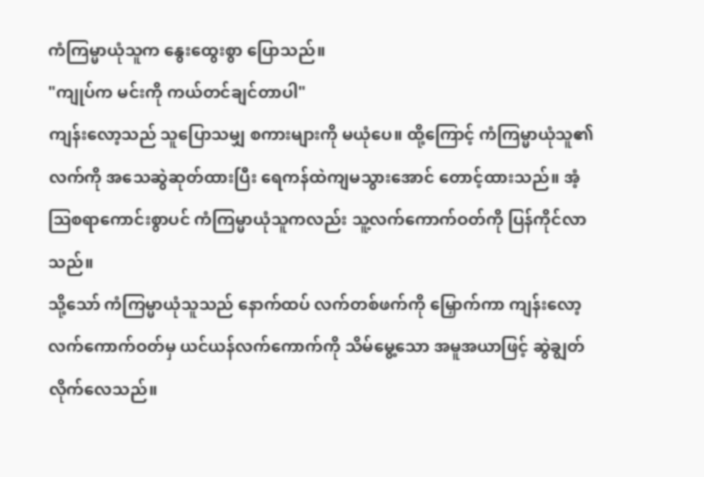ကံကြမ္မာယုံသူက နွေးထွေးစွာ ပြောသည်။
"ကျုပ်က မင်းကို ကယ်တင်ချင်တာပါ"
ကျန်းလော့သည် သူပြောသမျှ စကားများကို မယုံပေ။ ထို့ကြောင့် ကံကြမ္မာယုံသူ၏ လက်ကို အသေဆွဲဆုတ်ထားပြီး ရေကန်ထဲကျမသွားအောင် တောင့်ထားသည်။ အံ့ဩစရာကောင်းစွာပင် ကံကြမ္မာယုံသူကလည်း သူ့လက်ကောက်ဝတ်ကို ပြန်ကိုင်လာသည်။
သို့သော် ကံကြမ္မာယုံသူသည် နောက်ထပ် လက်တစ်ဖက်ကို မြှောက်ကာ ကျန်းလော့လက်ကောက်ဝတ်မှ ယင်ယန်လက်ကောက်ကို သိမ်မွေ့သော အမူအယာဖြင့် ဆွဲချွတ်လိုက်လေသည်။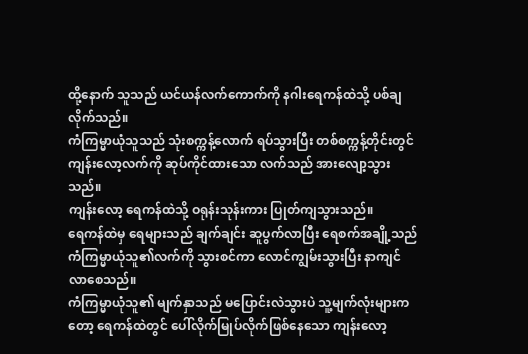ထို့နောက် သူသည် ယင်ယန်လက်ကောက်ကို နဂါးရေကန်ထဲသို့ ပစ်ချလိုက်သည်။
ကံကြမ္မာယုံသူသည် သုံးစက္ကန့်လောက် ရပ်သွားပြီး တစ်စက္ကန့်တိုင်းတွင် ကျန်းလော့လက်ကို ဆုပ်ကိုင်ထားသော လက်သည် အားလျော့သွားသည်။
ကျန်းလော့ ရေကန်ထဲသို့ ဝရုန်းသုန်းကား ပြုတ်ကျသွားသည်။
ရေကန်ထဲမှ ရေများသည် ချက်ချင်း ဆူပွက်လာပြီး ရေစက်အချို့သည် ကံကြမ္မာယုံသူ၏လက်ကို သွားစင်ကာ လောင်ကျွမ်းသွားပြီး နာကျင်လာစေသည်။
ကံကြမ္မာယုံသူ၏ မျက်နှာသည် မပြောင်းလဲသွားပဲ သူ့မျက်လုံးများကတော့ ရေကန်ထဲတွင် ပေါ်လိုက်မြုပ်လိုက်ဖြစ်နေသော ကျန်းလော့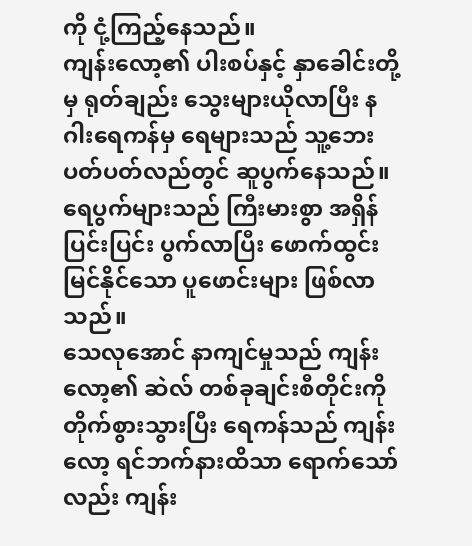ကို ငုံ့ကြည့်နေသည်။
ကျန်းလော့၏ ပါးစပ်နှင့် နှာခေါင်းတို့မှ ရုတ်ချည်း သွေးများယိုလာပြီး နဂါးရေကန်မှ ရေများသည် သူ့ဘေးပတ်ပတ်လည်တွင် ဆူပွက်နေသည်။ ရေပွက်များသည် ကြီးမားစွာ အရှိန်ပြင်းပြင်း ပွက်လာပြီး ဖောက်ထွင်းမြင်နိုင်သော ပူဖောင်းများ ဖြစ်လာသည်။
သေလုအောင် နာကျင်မှုသည် ကျန်းလော့၏ ဆဲလ် တစ်ခုချင်းစီတိုင်းကို တိုက်စွားသွားပြီး ရေကန်သည် ကျန်းလော့ ရင်ဘက်နားထိသာ ရောက်သော်လည်း ကျန်း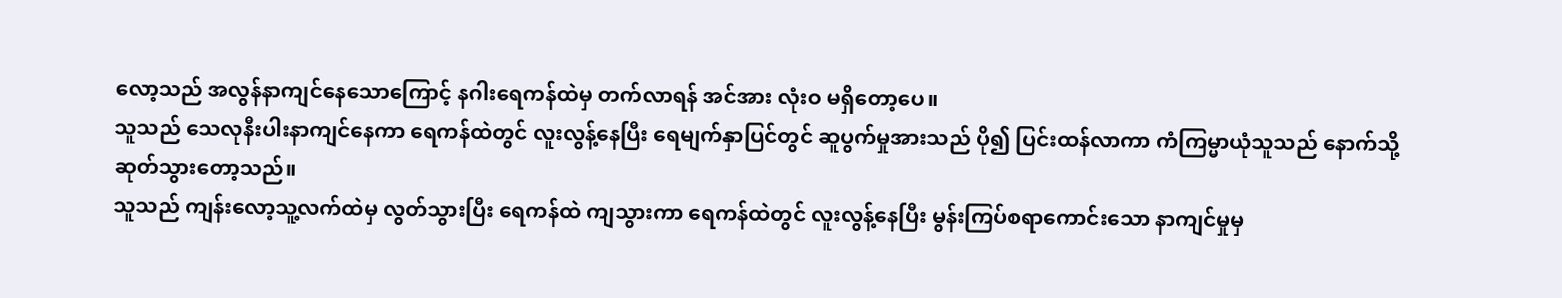လော့သည် အလွန်နာကျင်နေသောကြောင့် နဂါးရေကန်ထဲမှ တက်လာရန် အင်အား လုံးဝ မရှိတော့ပေ။
သူသည် သေလုနီးပါးနာကျင်နေကာ ရေကန်ထဲတွင် လူးလွန့်နေပြီး ရေမျက်နှာပြင်တွင် ဆူပွက်မှုအားသည် ပို၍ ပြင်းထန်လာကာ ကံကြမ္မာယုံသူသည် နောက်သို့ ဆုတ်သွားတော့သည်။
သူသည် ကျန်းလော့သူ့လက်ထဲမှ လွတ်သွားပြီး ရေကန်ထဲ ကျသွားကာ ရေကန်ထဲတွင် လူးလွန့်နေပြီး မွန်းကြပ်စရာကောင်းသော နာကျင်မှုမှ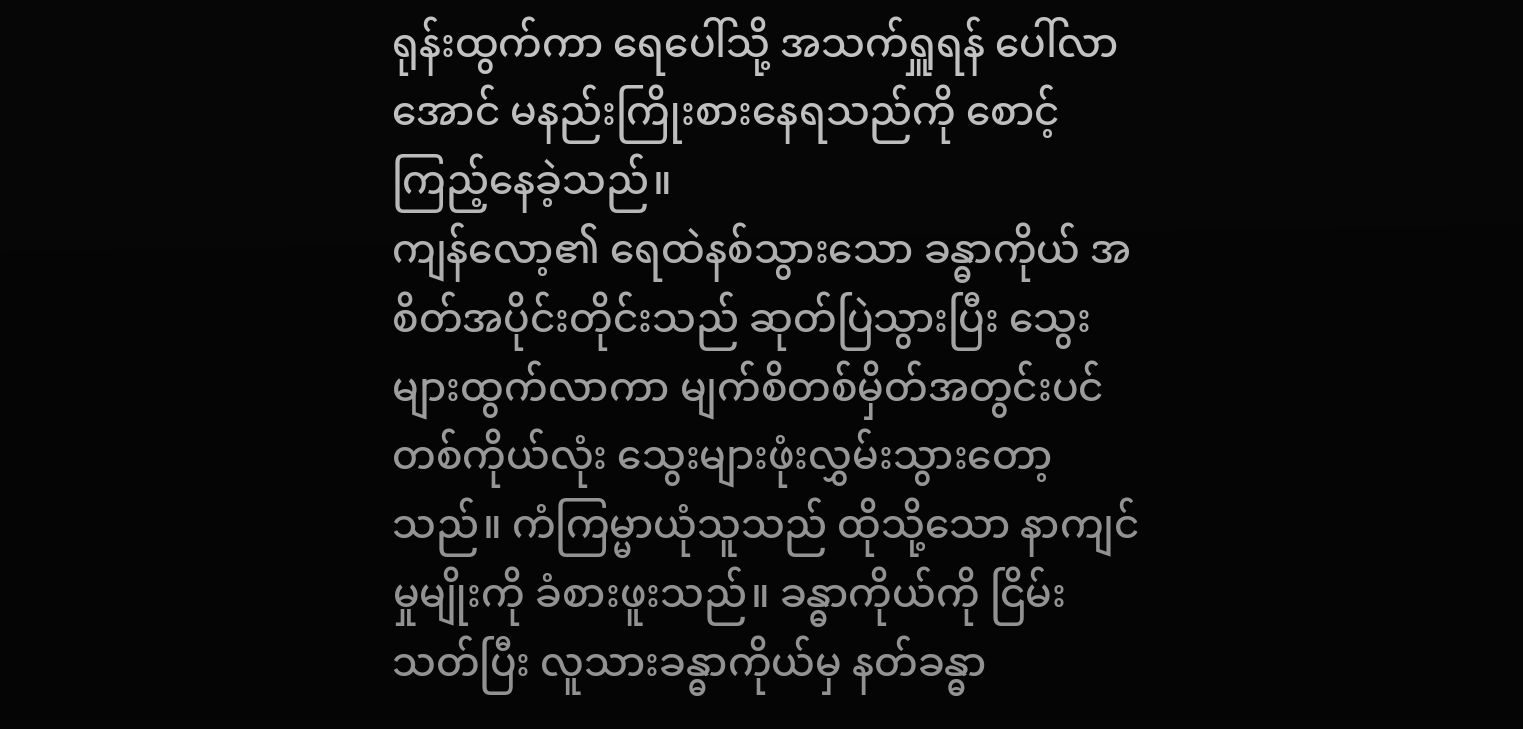ရုန်းထွက်ကာ ရေပေါ်သို့ အသက်ရှူရန် ပေါ်လာအောင် မနည်းကြိုးစားနေရသည်ကို စောင့်ကြည့်နေခဲ့သည်။
ကျန်လော့၏ ရေထဲနစ်သွားသော ခန္ဓာကိုယ် အစိတ်အပိုင်းတိုင်းသည် ဆုတ်ပြဲသွားပြီး သွေးများထွက်လာကာ မျက်စိတစ်မှိတ်အတွင်းပင် တစ်ကိုယ်လုံး သွေးများဖုံးလွှမ်းသွားတော့သည်။ ကံကြမ္မာယုံသူသည် ထိုသို့သော နာကျင်မှုမျိုးကို ခံစားဖူးသည်။ ခန္ဓာကိုယ်ကို ငြိမ်းသတ်ပြီး လူသားခန္ဓာကိုယ်မှ နတ်ခန္ဓာ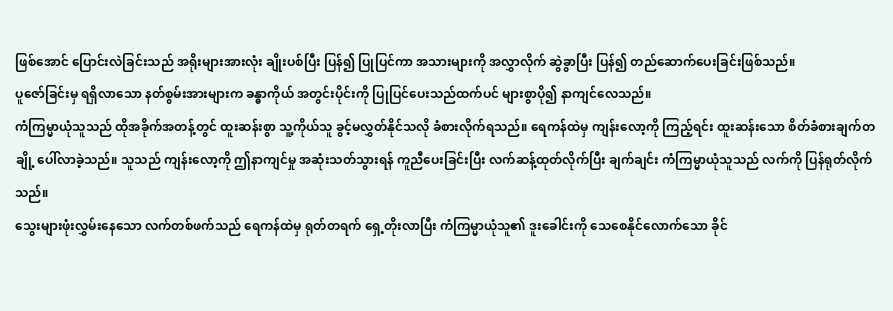ဖြစ်အောင် ပြောင်းလဲခြင်းသည် အရိုးများအားလုံး ချိုးပစ်ပြီး ပြန်၍ ပြုပြင်ကာ အသားများကို အလွှာလိုက် ဆွဲခွာပြီး ပြန်၍ တည်ဆောက်ပေးခြင်းဖြစ်သည်။
ပူဇော်ခြင်းမှ ရရှိလာသော နတ်စွမ်းအားများက ခန္ဓာကိုယ် အတွင်းပိုင်းကို ပြုပြင်ပေးသည်ထက်ပင် များစွာပို၍ နာကျင်လေသည်။
ကံကြမ္မာယုံသူသည် ထိုအခိုက်အတန့်တွင် ထူးဆန်းစွာ သူ့ကိုယ်သူ ခွင့်မလွှတ်နိုင်သလို ခံစားလိုက်ရသည်။ ရေကန်ထဲမှ ကျန်းလော့ကို ကြည့်ရင်း ထူးဆန်းသော စိတ်ခံစားချက်တချို့ ပေါ်လာခဲ့သည်။ သူသည် ကျန်းလော့ကို ဤနာကျင်မှု အဆုံးသတ်သွားရန် ကူညီပေးခြင်းပြီး လက်ဆန့်ထုတ်လိုက်ပြီး ချက်ချင်း ကံကြမ္မာယုံသူသည် လက်ကို ပြန်ရုတ်လိုက်သည်။
သွေးများဖုံးလွှမ်းနေသော လက်တစ်ဖက်သည် ရေကန်ထဲမှ ရုတ်တရက် ရှေ့တိုးလာပြီး ကံကြမ္မာယုံသူ၏ ဒူးခေါင်းကို သေစေနိုင်လောက်သော ခိုင်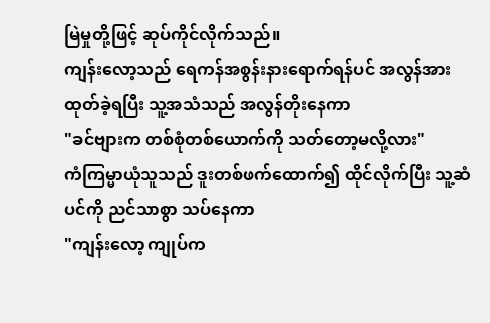မြဲမှုတို့ဖြင့် ဆုပ်ကိုင်လိုက်သည်။
ကျန်းလော့သည် ရေကန်အစွန်းနားရောက်ရန်ပင် အလွန်အားထုတ်ခဲ့ရပြီး သူ့အသံသည် အလွန်တိုးနေကာ
"ခင်ဗျားက တစ်စုံတစ်ယောက်ကို သတ်တော့မလို့လား"
ကံကြမ္မာယုံသူသည် ဒူးတစ်ဖက်ထောက်၍ ထိုင်လိုက်ပြီး သူ့ဆံပင်ကို ညင်သာစွာ သပ်နေကာ
"ကျန်းလော့ ကျုပ်က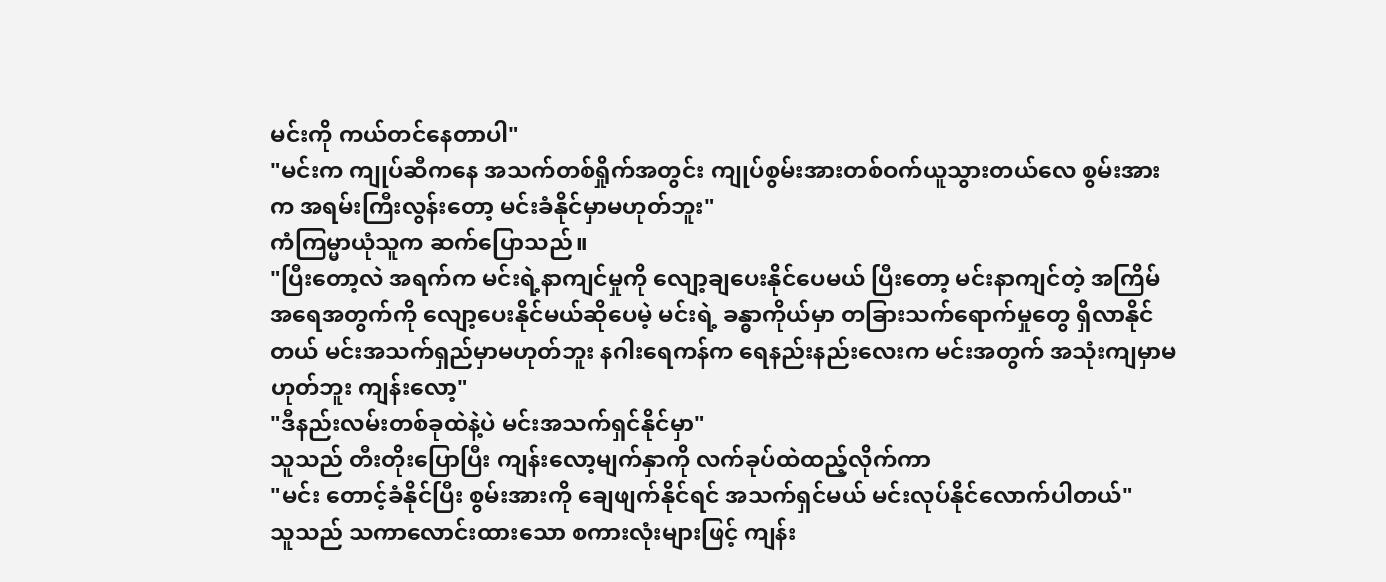မင်းကို ကယ်တင်နေတာပါ"
"မင်းက ကျုပ်ဆီကနေ အသက်တစ်ရှိုက်အတွင်း ကျုပ်စွမ်းအားတစ်ဝက်ယူသွားတယ်လေ စွမ်းအားက အရမ်းကြီးလွန်းတော့ မင်းခံနိုင်မှာမဟုတ်ဘူး"
ကံကြမ္မာယုံသူက ဆက်ပြောသည်။
"ပြီးတော့လဲ အရက်က မင်းရဲ့နာကျင်မှုကို လျော့ချပေးနိုင်ပေမယ် ပြီးတော့ မင်းနာကျင်တဲ့ အကြိမ်အရေအတွက်ကို လျော့ပေးနိုင်မယ်ဆိုပေမဲ့ မင်းရဲ့ ခန္ဓာကိုယ်မှာ တခြားသက်ရောက်မှုတွေ ရှိလာနိုင်တယ် မင်းအသက်ရှည်မှာမဟုတ်ဘူး နဂါးရေကန်က ရေနည်းနည်းလေးက မင်းအတွက် အသုံးကျမှာမဟုတ်ဘူး ကျန်းလော့"
"ဒီနည်းလမ်းတစ်ခုထဲနဲ့ပဲ မင်းအသက်ရှင်နိုင်မှာ"
သူသည် တီးတိုးပြောပြီး ကျန်းလော့မျက်နှာကို လက်ခုပ်ထဲထည့်လိုက်ကာ
"မင်း တောင့်ခံနိုင်ပြီး စွမ်းအားကို ချေဖျက်နိုင်ရင် အသက်ရှင်မယ် မင်းလုပ်နိုင်လောက်ပါတယ်"
သူသည် သကာလောင်းထားသော စကားလုံးများဖြင့် ကျန်း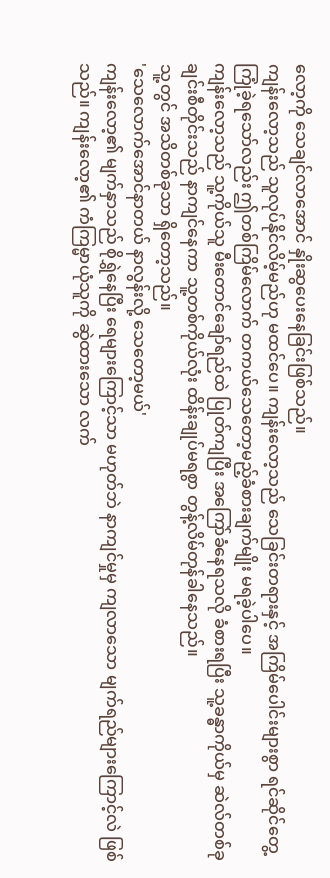လော့ကို သေချင်လာအောင် နှိုးဆွပေးနေခြင်းဖြစ်သည်။
ကျန်းလော့သည် သူလုပ်နိုင်လိမ့်မည်ဟု မထင်ပေ။ ကျန်းလော့သည် သေခြင်းတရားနှင့် အကြိမ်ပေါင်းများစွာ ရင်ဆိုင်တွေ့ကြုံခဲ့ရသော်လည်း ဤတစ်ကြိမ်လောက် တကယ်သေတော့မည့်ခံစားချက်မျိုး မရခဲ့ပါပေ။
ကျန်းလော့သည် သူ့ကိုယ်သူ မီးတောင်ချော်ရည်ထဲ ပြုတ်ကျပြီး အကြော်ခံနေရသလို ခံစားရပြီး သူ့ခန္ဓာကိုယ်မှ ဆဲလ်တစ်ခုချင်းစီတိုင်းသည် နာကျင်နေကာ သူ့တစ်ကိုယ်လုံး ထိန်းချုပ်မရစွာ တွန့်လိမ်တုန်ခါနေသည်။
သူ့တွင် အသိတစ်ခုသာ ရှိတော့သည်။
'သေလောက်အောင်နာတယ် နာလွန်းလို့ သေတော့မယ်'
ကျန်းလော့၏ မျက်နှာသည် စိုရွှဲနေပြီး ရေများကြောင့်သာ မဟုတ်ဘဲ နာကျင်မှုမှ ကျလာသော မျက်ရည်များကြောင့်လဲ ဖြစ်သည်။ ကျန်းလော့၏ ကံကြမ္မာယုံသူကို ဆွဲထားသော လက်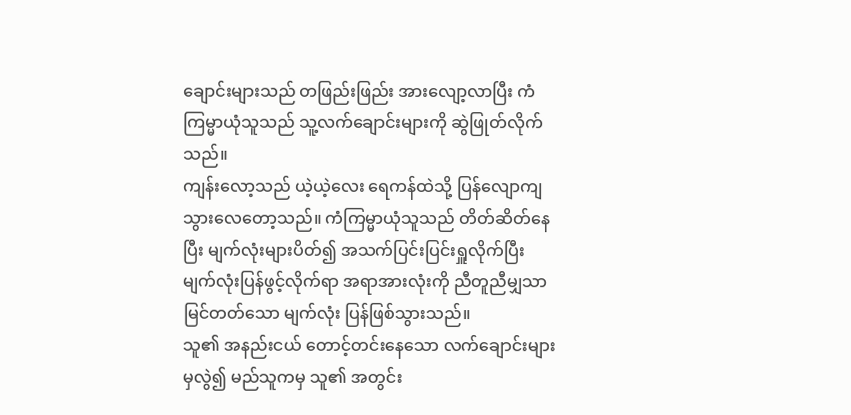ချောင်းများသည် တဖြည်းဖြည်း အားလျော့လာပြီး ကံကြမ္မာယုံသူသည် သူ့လက်ချောင်းများကို ဆွဲဖြုတ်လိုက်သည်။
ကျန်းလော့သည် ယဲ့ယဲ့လေး ရေကန်ထဲသို့ ပြန်လျောကျသွားလေတော့သည်။ ကံကြမ္မာယုံသူသည် တိတ်ဆိတ်နေပြီး မျက်လုံးများပိတ်၍ အသက်ပြင်းပြင်းရှူလိုက်ပြီး မျက်လုံးပြန်ဖွင့်လိုက်ရာ အရာအားလုံးကို ညီတူညီမျှသာ မြင်တတ်သော မျက်လုံး ပြန်ဖြစ်သွားသည်။
သူ၏ အနည်းငယ် တောင့်တင်းနေသော လက်ချောင်းများမှလွဲ၍ မည်သူကမှ သူ၏ အတွင်း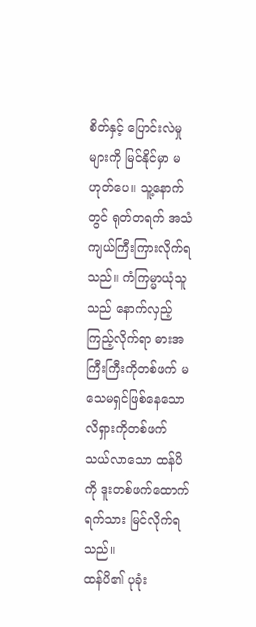စိတ်နှင့် ပြောင်းလဲမှုများကို မြင်နိုင်မှာ မဟုတ်ပေ။ သူ့နောက်တွင် ရုတ်တရက် အသံကျယ်ကြီးကြားလိုက်ရသည်။ ကံကြမ္မာယုံသူသည် နောက်လှည့်ကြည့်လိုက်ရာ ဓားအကြီးကြီးကိုတစ်ဖက် မသေမရှင်ဖြစ်နေသော လိရှားကိုတစ်ဖက် သယ်လာသော ထန်ပိကို ဒူးတစ်ဖက်ထောက်ရက်သား မြင်လိုက်ရသည်။
ထန်ပိ၏ ပုခုံး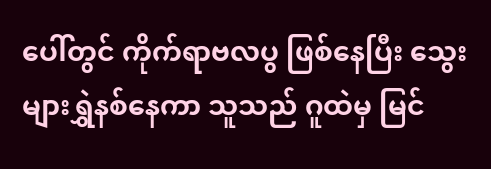ပေါ်တွင် ကိုက်ရာဗလပွ ဖြစ်နေပြီး သွေးများရွှဲနစ်နေကာ သူသည် ဂူထဲမှ မြင်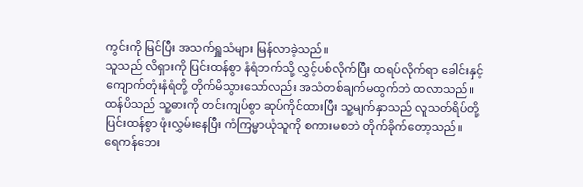ကွင်းကို မြင်ပြီး အသက်ရှူသံများ မြန်လာခဲ့သည်။
သူသည် လိရှားကို ပြင်းထန်စွာ နံရံဘက်သို့ လွှင့်ပစ်လိုက်ပြီး ထရပ်လိုက်ရာ ခေါင်းနှင့် ကျောက်တုံးနံရံတို့ တိုက်မိသွားသော်လည်း အသံတစ်ချက်မထွက်ဘဲ ထလာသည်။
ထန်ပိသည် သူ့ဓားကို တင်းကျပ်စွာ ဆုပ်ကိုင်ထားပြီး သူ့မျက်နှာသည် လူသတ်ရိပ်တို့ ပြင်းထန်စွာ ဖုံးလွှမ်းနေပြီး ကံကြမ္မာယုံသူကို စကားမစဘဲ တိုက်ခိုက်တော့သည်။
ရေကန်ဘေး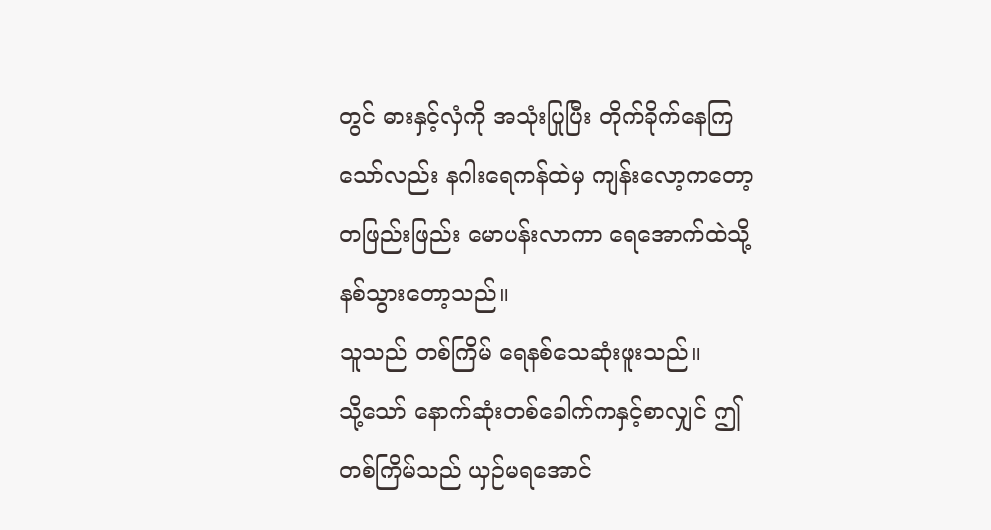တွင် ဓားနှင့်လှံကို အသုံးပြုပြီး တိုက်ခိုက်နေကြသော်လည်း နဂါးရေကန်ထဲမှ ကျန်းလော့ကတော့ တဖြည်းဖြည်း မောပန်းလာကာ ရေအောက်ထဲသို့ နစ်သွားတော့သည်။
သူသည် တစ်ကြိမ် ရေနစ်သေဆုံးဖူးသည်။
သို့သော် နောက်ဆုံးတစ်ခေါက်ကနှင့်စာလျှင် ဤတစ်ကြိမ်သည် ယှဉ်မရအောင်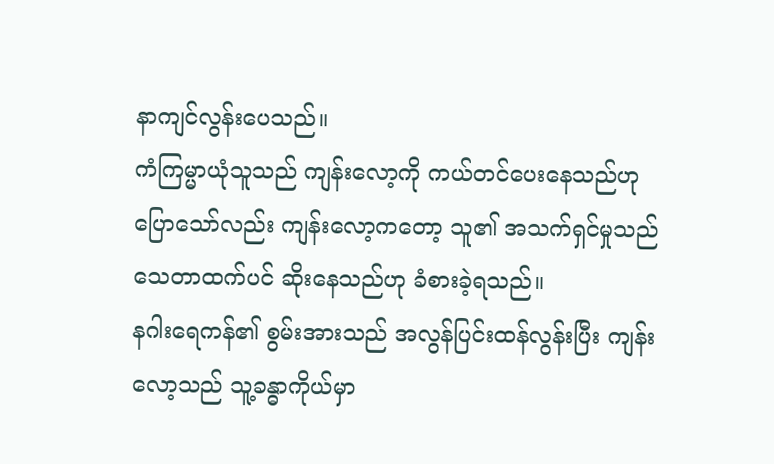နာကျင်လွန်းပေသည်။
ကံကြမ္မာယုံသူသည် ကျန်းလော့ကို ကယ်တင်ပေးနေသည်ဟု ပြောသော်လည်း ကျန်းလော့ကတော့ သူ၏ အသက်ရှင်မှုသည် သေတာထက်ပင် ဆိုးနေသည်ဟု ခံစားခဲ့ရသည်။
နဂါးရေကန်၏ စွမ်းအားသည် အလွန်ပြင်းထန်လွန်းပြီး ကျန်းလော့သည် သူ့ခန္ဓာကိုယ်မှာ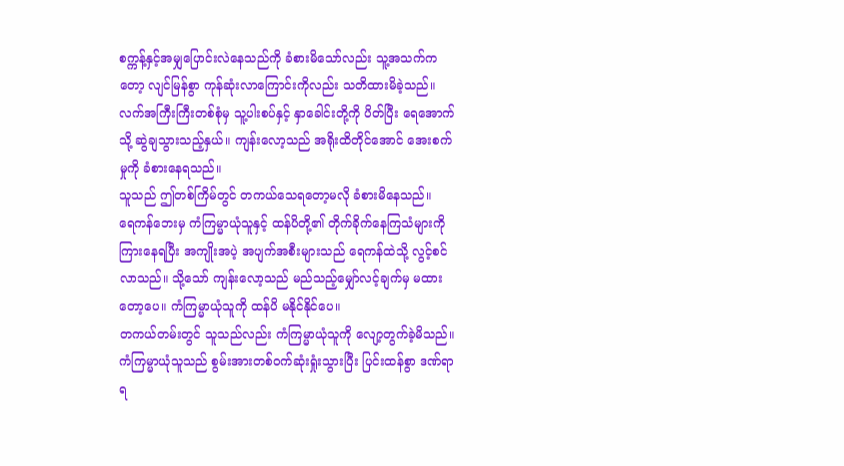စက္ကန့်နှင့်အမျှပြောင်းလဲနေသည်ကို ခံစားမိသော်လည်း သူ့အသက်ကတော့ လျင်မြန်စွာ ကုန်ဆုံးလာကြောင်းကိုလည်း သတိထားမိခဲ့သည်။
လက်အကြီးကြီးတစ်စုံမှ သူ့ပါးစပ်နှင့် နှာခေါင်းတို့ကို ပိတ်ပြီး ရေအောက်သို့ ဆွဲချသွားသည့်နှယ်။ ကျန်းလော့သည် အရိုးထိတိုင်အောင် အေးစက်မှုကို ခံစားနေရသည်။
သူသည် ဤတစ်ကြိမ်တွင် တကယ်သေရတော့မလို ခံစားမိနေသည်။
ရေကန်ဘေးမှ ကံကြမ္မာယုံသူနှင့် ထန်ပိတို့၏ တိုက်ခိုက်နေကြသံများကို ကြားနေရပြီး အကျိုးအပဲ့ အပျက်အစီးများသည် ရေကန်ထဲသို့ လွင့်စင်လာသည်။ သို့သော် ကျန်းလော့သည် မည်သည့်မျှော်လင့်ချက်မှ မထားတော့ပေ။ ကံကြမ္မာယုံသူကို ထန်ပိ မနိုင်နိုင်ပေ။
တကယ်တမ်းတွင် သူသည်လည်း ကံကြမ္မာယုံသူကို လျော့တွက်ခဲ့မိသည်။
ကံကြမ္မာယုံသူသည် စွမ်းအားတစ်ဝက်ဆုံးရှုံးသွားပြီး ပြင်းထန်စွာ ဒဏ်ရာရ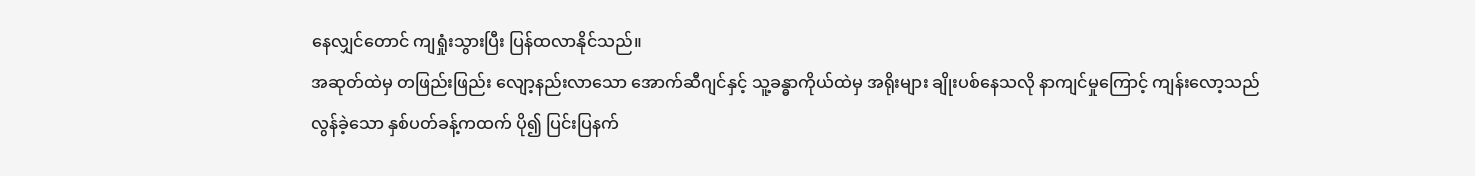နေလျှင်တောင် ကျရှုံးသွားပြီး ပြန်ထလာနိုင်သည်။
အဆုတ်ထဲမှ တဖြည်းဖြည်း လျော့နည်းလာသော အောက်ဆီဂျင်နှင့် သူ့ခန္ဓာကိုယ်ထဲမှ အရိုးများ ချိုးပစ်နေသလို နာကျင်မှုကြောင့် ကျန်းလော့သည် လွန်ခဲ့သော နှစ်ပတ်ခန့်ကထက် ပို၍ ပြင်းပြနက်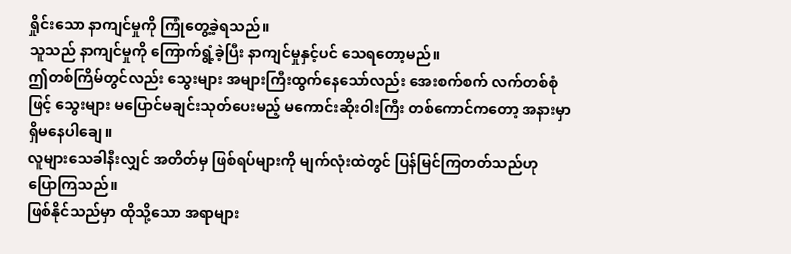ရှိုင်းသော နာကျင်မှုကို ကြုံတွေ့ခဲ့ရသည်။
သူသည် နာကျင်မှုကို ကြောက်ရွံ့ခဲ့ပြီး နာကျင်မှုနှင့်ပင် သေရတော့မည်။
ဤတစ်ကြိမ်တွင်လည်း သွေးများ အများကြီးထွက်နေသော်လည်း အေးစက်စက် လက်တစ်စုံဖြင့် သွေးများ မပြောင်မချင်းသုတ်ပေးမည့် မကောင်းဆိုးဝါးကြီး တစ်ကောင်ကတော့ အနားမှာ ရှိမနေပါချေ။
လူများသေခါနီးလျှင် အတိတ်မှ ဖြစ်ရပ်များကို မျက်လုံးထဲတွင် ပြန်မြင်ကြတတ်သည်ဟု ပြောကြသည်။
ဖြစ်နိုင်သည်မှာ ထိုသို့သော အရာများ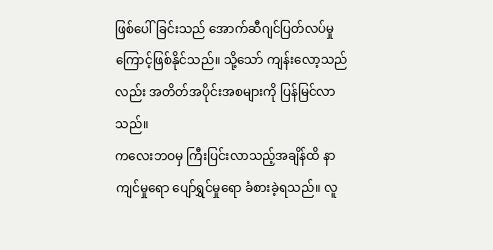ဖြစ်ပေါ်ခြင်းသည် အောက်ဆီဂျင်ပြတ်လပ်မှုကြောင့်ဖြစ်နိုင်သည်။ သို့သော် ကျန်းလော့သည်လည်း အတိတ်အပိုင်းအစများကို ပြန်မြင်လာသည်။
ကလေးဘဝမှ ကြီးပြင်းလာသည့်အချိန်ထိ နာကျင်မှုရော ပျော်ရွှင်မှုရော ခံစားခဲ့ရသည်။ လူ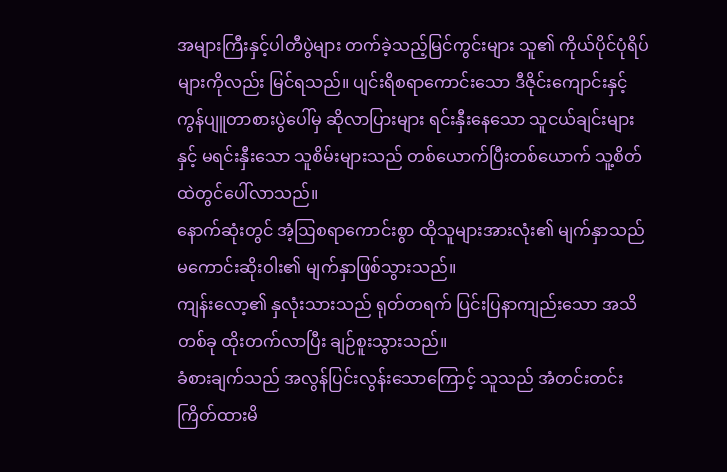အများကြီးနှင့်ပါတီပွဲများ တက်ခဲ့သည့်မြင်ကွင်းများ သူ၏ ကိုယ်ပိုင်ပုံရိပ်များကိုလည်း မြင်ရသည်။ ပျင်းရိစရာကောင်းသော ဒီဇိုင်းကျောင်းနှင့် ကွန်ပျူတာစားပွဲပေါ်မှ ဆိုလာပြားများ ရင်းနှီးနေသော သူငယ်ချင်းများနှင့် မရင်းနှီးသော သူစိမ်းများသည် တစ်ယောက်ပြီးတစ်ယောက် သူ့စိတ်ထဲတွင်ပေါ်လာသည်။
နောက်ဆုံးတွင် အံ့ဩစရာကောင်းစွာ ထိုသူများအားလုံး၏ မျက်နှာသည် မကောင်းဆိုးဝါး၏ မျက်နှာဖြစ်သွားသည်။
ကျန်းလော့၏ နှလုံးသားသည် ရုတ်တရက် ပြင်းပြနာကျည်းသော အသိတစ်ခု ထိုးတက်လာပြီး ချဉ်စူးသွားသည်။
ခံစားချက်သည် အလွန်ပြင်းလွန်းသောကြောင့် သူသည် အံတင်းတင်းကြိတ်ထားမိ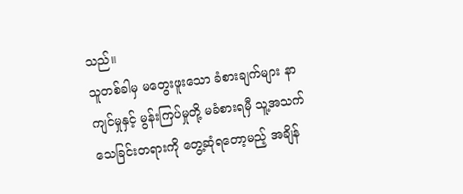သည်။
သူတစ်ခါမှ မတွေးဖူးသော ခံစားချက်များ နာကျင်မှုနှင့် မွန်းကြပ်မှုတို့ မခံစားရမှီ သူ့အသက် သေခြင်းတရားကို တွေ့ဆုံရတော့မည့် အချိန်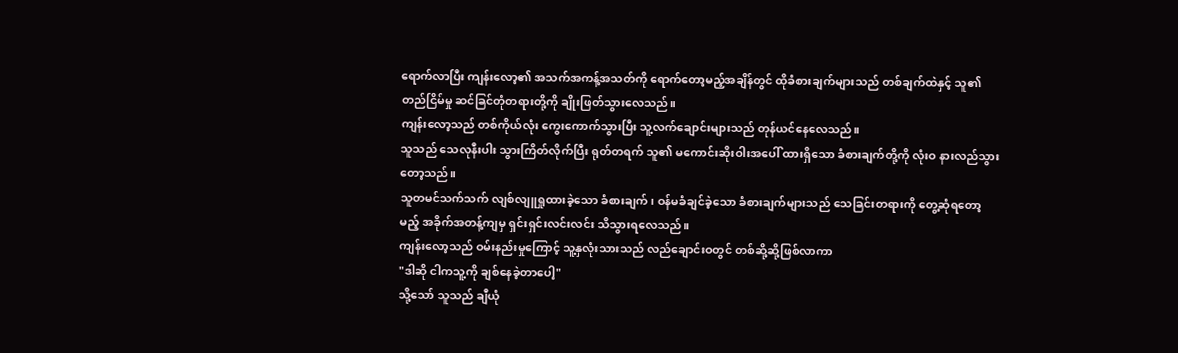ရောက်လာပြီး ကျန်းလော့၏ အသက်အကန့်အသတ်ကို ရောက်တော့မည့်အချိန်တွင် ထိုခံစားချက်များသည် တစ်ချက်ထဲနှင့် သူ၏ တည်ငြိမ်မှု ဆင်ခြင်တုံတရားတို့ကို ချိုးဖြတ်သွားလေသည်။
ကျန်းလော့သည် တစ်ကိုယ်လုံး ကွေးကောက်သွားပြီး သူ့လက်ချောင်းများသည် တုန်ယင်နေလေသည်။
သူသည် သေလုနီးပါး သွားကြိတ်လိုက်ပြီး ရုတ်တရက် သူ၏ မကောင်းဆိုးဝါးအပေါ် ထားရှိသော ခံစားချက်တို့ကို လုံးဝ နားလည်သွားတော့သည်။
သူတမင်သက်သက် လျစ်လျူရှုထားခဲ့သော ခံစားချက်၊ ဝန်မခံချင်ခဲ့သော ခံစားချက်များသည် သေခြင်းတရားကို တွေ့ဆုံရတော့မည့် အခိုက်အတန့်ကျမှ ရှင်းရှင်းလင်းလင်း သိသွားရလေသည်။
ကျန်းလော့သည် ဝမ်းနည်းမှုကြောင့် သူ့နှလုံးသားသည် လည်ချောင်းဝတွင် တစ်ဆို့ဆို့ဖြစ်လာကာ
"ဒါဆို ငါကသူ့ကို ချစ်နေခဲ့တာပေါ့"
သို့သော် သူသည် ချီယုံ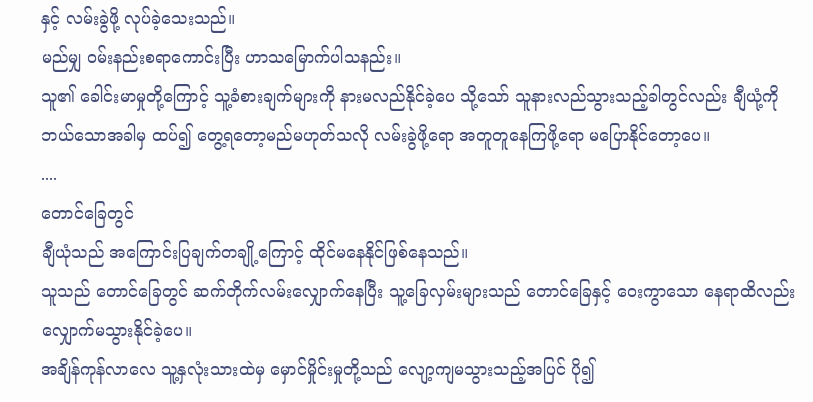နှင့် လမ်းခွဲဖို့ လုပ်ခဲ့သေးသည်။
မည်မျှ ဝမ်းနည်းစရာကောင်းပြီး ဟာသမြောက်ပါသနည်း။
သူ၏ ခေါင်းမာမှုတို့ကြောင့် သူ့ခံစားချက်များကို နားမလည်နိုင်ခဲ့ပေ သို့သော် သူနားလည်သွားသည့်ခါတွင်လည်း ချီယုံ့ကို ဘယ်သောအခါမှ ထပ်၍ တွေ့ရတော့မည်မဟုတ်သလို လမ်းခွဲဖို့ရော အတူတူနေကြဖို့ရော မပြောနိုင်တော့ပေ။
....
တောင်ခြေတွင်
ချီယုံသည် အကြောင်းပြချက်တချို့ကြောင့် ထိုင်မနေနိုင်ဖြစ်နေသည်။
သူသည် တောင်ခြေတွင် ဆက်တိုက်လမ်းလျှောက်နေပြီး သူ့ခြေလှမ်းများသည် တောင်ခြေနှင့် ဝေးကွာသော နေရာထိလည်း လျှောက်မသွားနိုင်ခဲ့ပေ။
အချိန်ကုန်လာလေ သူ့နှလုံးသားထဲမှ မှောင်မှိုင်းမှုတို့သည် လျော့ကျမသွားသည့်အပြင် ပို၍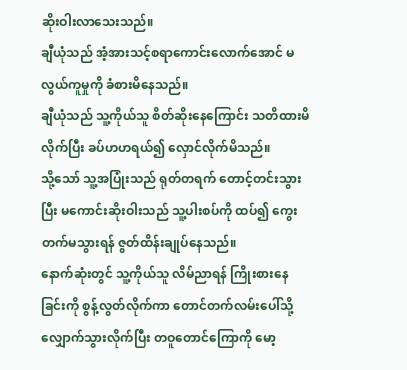ဆိုးဝါးလာသေးသည်။
ချီယုံသည် အံ့အားသင့်စရာကောင်းလောက်အောင် မလွယ်ကူမှုကို ခံစားမိနေသည်။
ချီယုံသည် သူ့ကိုယ်သူ စိတ်ဆိုးနေကြောင်း သတိထားမိလိုက်ပြီး ခပ်ဟဟရယ်၍ လှောင်လိုက်မိသည်။
သို့သော် သူ့အပြုံးသည် ရုတ်တရက် တောင့်တင်းသွားပြီး မကောင်းဆိုးဝါးသည် သူ့ပါးစပ်ကို ထပ်၍ ကွေးတက်မသွားရန် ဇွတ်ထိန်းချုပ်နေသည်။
နောက်ဆုံးတွင် သူ့ကိုယ်သူ လိမ်ညာရန် ကြိုးစားနေခြင်းကို စွန့်လွတ်လိုက်ကာ တောင်တက်လမ်းပေါ်သို့ လျှောက်သွားလိုက်ပြီး တဝူတောင်ကြောကို မော့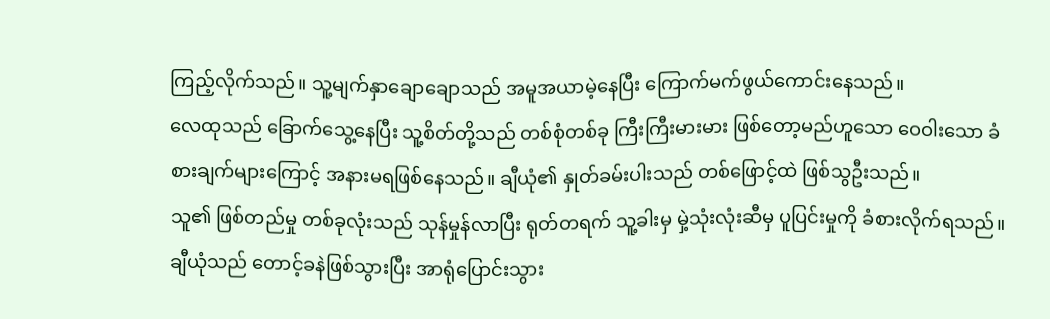ကြည့်လိုက်သည်။ သူ့မျက်နှာချောချောသည် အမူအယာမဲ့နေပြီး ကြောက်မက်ဖွယ်ကောင်းနေသည်။
လေထုသည် ခြောက်သွေ့နေပြီး သူ့စိတ်တို့သည် တစ်စုံတစ်ခု ကြီးကြီးမားမား ဖြစ်တော့မည်ဟူသော ဝေဝါးသော ခံစားချက်များကြောင့် အနားမရဖြစ်နေသည်။ ချီယုံ၏ နှုတ်ခမ်းပါးသည် တစ်ဖြောင့်ထဲ ဖြစ်သွဦးသည်။
သူ၏ ဖြစ်တည်မှု တစ်ခုလုံးသည် သုန်မှုန်လာပြီး ရုတ်တရက် သူ့ခါးမှ မှဲ့သုံးလုံးဆီမှ ပူပြင်းမှုကို ခံစားလိုက်ရသည်။
ချီယုံသည် တောင့်ခနဲဖြစ်သွားပြီး အာရုံပြောင်းသွား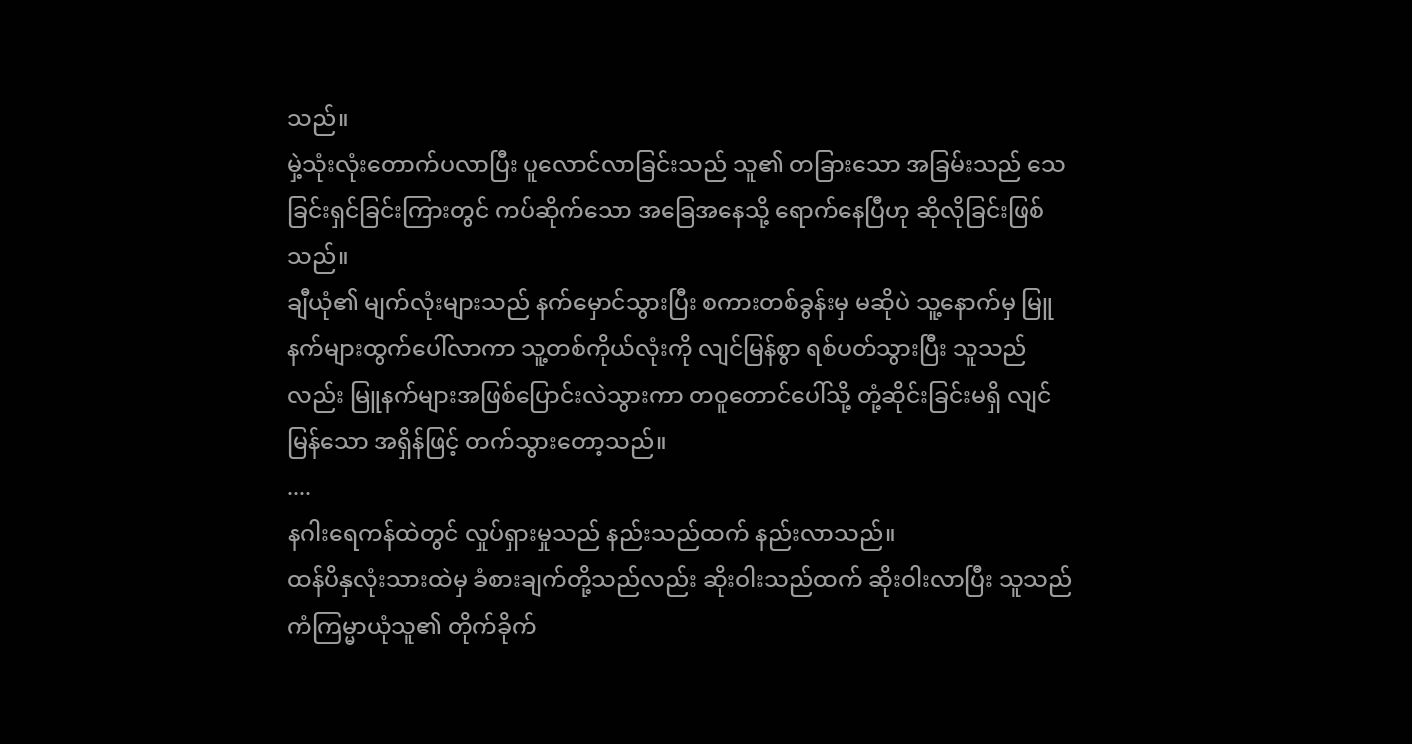သည်။
မှဲ့သုံးလုံးတောက်ပလာပြီး ပူလောင်လာခြင်းသည် သူ၏ တခြားသော အခြမ်းသည် သေခြင်းရှင်ခြင်းကြားတွင် ကပ်ဆိုက်သော အခြေအနေသို့ ရောက်နေပြီဟု ဆိုလိုခြင်းဖြစ်သည်။
ချီယုံ၏ မျက်လုံးများသည် နက်မှောင်သွားပြီး စကားတစ်ခွန်းမှ မဆိုပဲ သူ့နောက်မှ မြူနက်များထွက်ပေါ်လာကာ သူ့တစ်ကိုယ်လုံးကို လျင်မြန်စွာ ရစ်ပတ်သွားပြီး သူသည်လည်း မြူနက်များအဖြစ်ပြောင်းလဲသွားကာ တဝူတောင်ပေါ်သို့ တုံ့ဆိုင်းခြင်းမရှိ လျင်မြန်သော အရှိန်ဖြင့် တက်သွားတော့သည်။
....
နဂါးရေကန်ထဲတွင် လှုပ်ရှားမှုသည် နည်းသည်ထက် နည်းလာသည်။
ထန်ပိနှလုံးသားထဲမှ ခံစားချက်တို့သည်လည်း ဆိုးဝါးသည်ထက် ဆိုးဝါးလာပြီး သူသည် ကံကြမ္မာယုံသူ၏ တိုက်ခိုက်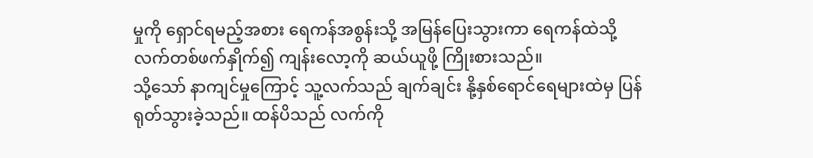မှုကို ရှောင်ရမည့်အစား ရေကန်အစွန်းသို့ အမြန်ပြေးသွားကာ ရေကန်ထဲသို့ လက်တစ်ဖက်နှိုက်၍ ကျန်းလော့ကို ဆယ်ယူဖို့ ကြိုးစားသည်။
သို့သော် နာကျင်မှုကြောင့် သူ့လက်သည် ချက်ချင်း နို့နှစ်ရောင်ရေများထဲမှ ပြန်ရုတ်သွားခဲ့သည်။ ထန်ပိသည် လက်ကို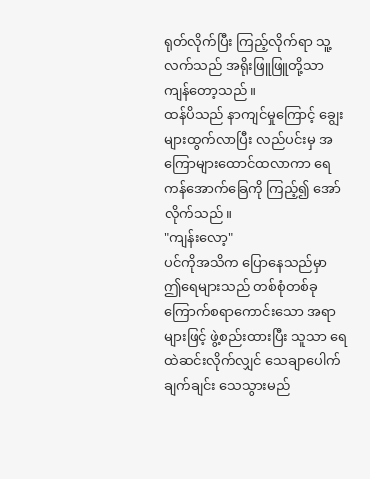ရုတ်လိုက်ပြီး ကြည့်လိုက်ရာ သူ့လက်သည် အရိုးဖြူဖြူတို့သာ ကျန်တော့သည်။
ထန်ပိသည် နာကျင်မှုကြောင့် ချွေးများထွက်လာပြီး လည်ပင်းမှ အကြောများထောင်ထလာကာ ရေကန်အောက်ခြေကို ကြည့်၍ အော်လိုက်သည်။
"ကျန်းလော့"
ပင်ကိုအသိက ပြောနေသည်မှာ ဤရေများသည် တစ်စုံတစ်ခု ကြောက်စရာကောင်းသော အရာများဖြင့် ဖွဲ့စည်းထားပြီး သူသာ ရေထဲဆင်းလိုက်လျှင် သေချာပေါက် ချက်ချင်း သေသွားမည်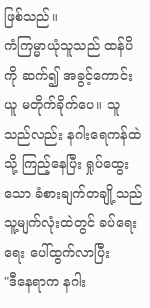ဖြစ်သည်။
ကံကြမ္မာယုံသူသည် ထန်ပိကို ဆက်၍ အခွင့်ကောင်းယူ မတိုက်ခိုက်ပေ။ သူသည်လည်း နဂါးရေကန်ထဲသို့ ကြည့်နေပြီး ရှုပ်ထွေးသော ခံစားချက်တချို့သည် သူ့မျက်လုံးထဲတွင် ခပ်ရေးရေး ပေါ်ထွက်လာပြီး
"ဒီနေရာက နဂါး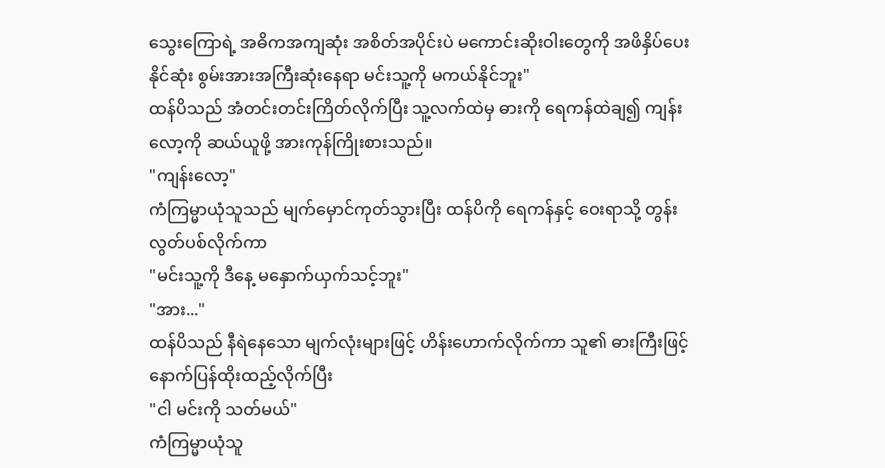သွေးကြောရဲ့ အဓိကအကျဆုံး အစိတ်အပိုင်းပဲ မကောင်းဆိုးဝါးတွေကို အဖိနှိပ်ပေးနိုင်ဆုံး စွမ်းအားအကြီးဆုံးနေရာ မင်းသူ့ကို မကယ်နိုင်ဘူး"
ထန်ပိသည် အံတင်းတင်းကြိတ်လိုက်ပြီး သူ့လက်ထဲမှ ဓားကို ရေကန်ထဲချ၍ ကျန်းလော့ကို ဆယ်ယူဖို့ အားကုန်ကြိုးစားသည်။
"ကျန်းလော့"
ကံကြမ္မာယုံသူသည် မျက်မှောင်ကုတ်သွားပြီး ထန်ပိကို ရေကန်နှင့် ဝေးရာသို့ တွန်းလွတ်ပစ်လိုက်ကာ
"မင်းသူ့ကို ဒီနေ့ မနှောက်ယှက်သင့်ဘူး"
"အား..."
ထန်ပိသည် နီရဲနေသော မျက်လုံးများဖြင့် ဟိန်းဟောက်လိုက်ကာ သူ၏ ဓားကြီးဖြင့် နောက်ပြန်ထိုးထည့်လိုက်ပြီး
"ငါ မင်းကို သတ်မယ်"
ကံကြမ္မာယုံသူ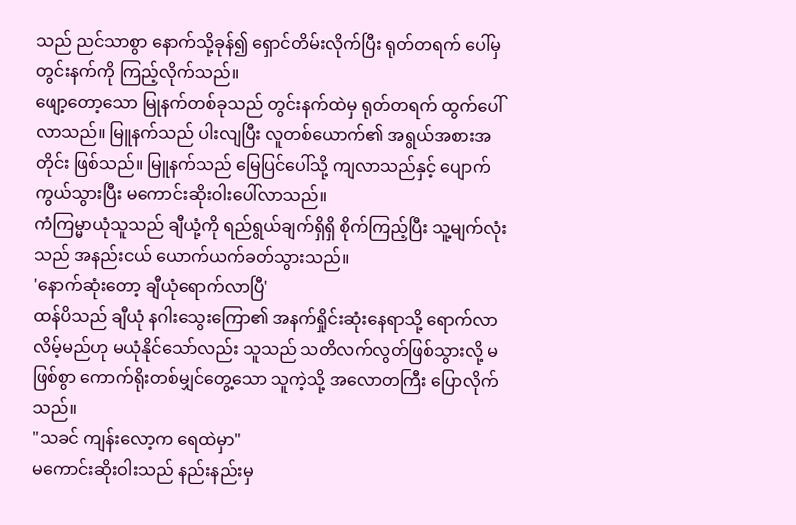သည် ညင်သာစွာ နောက်သို့ခုန်၍ ရှောင်တိမ်းလိုက်ပြီး ရုတ်တရက် ပေါ်မှ တွင်းနက်ကို ကြည့်လိုက်သည်။
ဖျော့တော့သော မြုနက်တစ်ခုသည် တွင်းနက်ထဲမှ ရုတ်တရက် ထွက်ပေါ်လာသည်။ မြူနက်သည် ပါးလျပြီး လူတစ်ယောက်၏ အရွယ်အစားအတိုင်း ဖြစ်သည်။ မြူနက်သည် မြေပြင်ပေါ်သို့ ကျလာသည်နှင့် ပျောက်ကွယ်သွားပြီး မကောင်းဆိုးဝါးပေါ်လာသည်။
ကံကြမ္မာယုံသူသည် ချီယုံ့ကို ရည်ရွယ်ချက်ရှိရှိ စိုက်ကြည့်ပြီး သူ့မျက်လုံးသည် အနည်းငယ် ယောက်ယက်ခတ်သွားသည်။
'နောက်ဆုံးတော့ ချီယုံရောက်လာပြီ'
ထန်ပိသည် ချီယုံ နဂါးသွေးကြော၏ အနက်ရှိုင်းဆုံးနေရာသို့ ရောက်လာလိမ့်မည်ဟု မယုံနိုင်သော်လည်း သူသည် သတိလက်လွတ်ဖြစ်သွားလို့ မဖြစ်စွာ ကောက်ရိုးတစ်မျှင်တွေ့သော သူကဲ့သို့ အလောတကြီး ပြောလိုက်သည်။
"သခင် ကျန်းလော့က ရေထဲမှာ"
မကောင်းဆိုးဝါးသည် နည်းနည်းမှ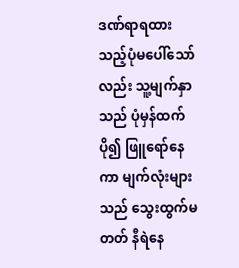ဒဏ်ရာရထားသည့်ပုံမပေါ်သော်လည်း သူ့မျက်နှာသည် ပုံမှန်ထက် ပို၍ ဖြူရော်နေကာ မျက်လုံးများသည် သွေးထွက်မတတ် နီရဲနေ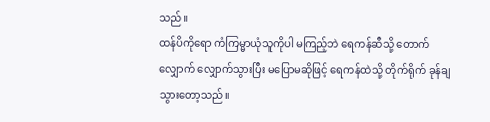သည်။
ထန်ပိကိုရော ကံကြမ္မာယုံသူကိုပါ မကြည့်ဘဲ ရေကန်ဆီသို့ တောက်လျှောက် လျှောက်သွားပြီး မပြောမဆိုဖြင့် ရေကန်ထဲသို့ တိုက်ရိုက် ခုန်ချသွားတော့သည်။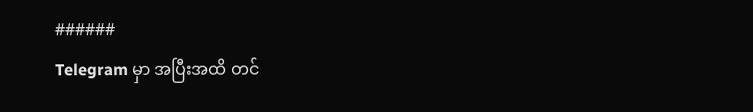######
Telegram မှာ အပြီးအထိ တင်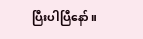ပြီးပါပြီနော်။